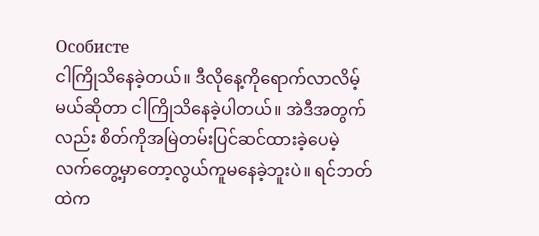Особисте
ငါကြိုသိနေခဲ့တယ်။ ဒီလိုနေ့ကိုရောက်လာလိမ့်မယ်ဆိုတာ ငါကြိုသိနေခဲ့ပါတယ်။ အဲဒီအတွက်လည်း စိတ်ကိုအမြဲတမ်းပြင်ဆင်ထားခဲ့ပေမဲ့ လက်တွေ့မှာတော့လွယ်ကူမနေခဲ့ဘူးပဲ။ ရင်ဘတ်ထဲက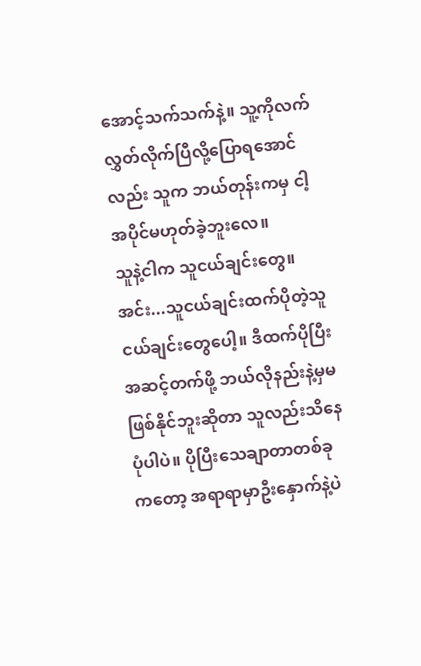အောင့်သက်သက်နဲ့။ သူ့ကိုလက်လွှတ်လိုက်ပြီလို့ပြောရအောင်လည်း သူက ဘယ်တုန်းကမှ ငါ့အပိုင်မဟုတ်ခဲ့ဘူးလေ။
သူနဲ့ငါက သူငယ်ချင်းတွေ။ အင်း...သူငယ်ချင်းထက်ပိုတဲ့သူငယ်ချင်းတွေပေါ့။ ဒီထက်ပိုပြီးအဆင့်တက်ဖို့ ဘယ်လိုနည်းနဲ့မှမဖြစ်နိုင်ဘူးဆိုတာ သူလည်းသိနေပုံပါပဲ။ ပိုပြီးသေချာတာတစ်ခုကတော့ အရာရာမှာဦးနှောက်နဲ့ပဲ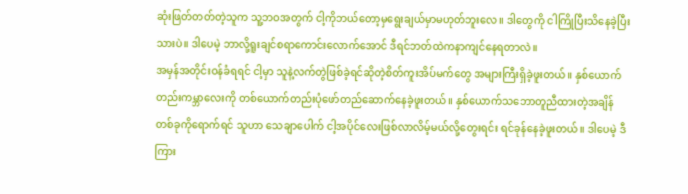ဆုံးဖြတ်တတ်တဲ့သူက သူ့ဘဝအတွက် ငါ့ကိုဘယ်တော့မှရွေးချယ်မှာမဟုတ်ဘူးလေ။ ဒါတွေကို ငါကြိုပြီးသိနေခဲ့ပြီးသားပဲ။ ဒါပေမဲ့ ဘာလို့ရူးချင်စရာကောင်းလောက်အောင် ဒီရင်ဘတ်ထဲကနာကျင်နေရတာလဲ။
အမှန်အတိုင်းဝန်ခံရရင် ငါ့မှာ သူနဲ့လက်တွဲဖြစ်ခဲ့ရင်ဆိုတဲ့စိတ်ကူးအိပ်မက်တွေ အများကြီးရှိခဲ့ဖူးတယ်။ နှစ်ယောက်တည်းကမ္ဘာလေးကို တစ်ယောက်တည်းပုံဖော်တည်ဆောက်နေခဲ့ဖူးတယ်။ နှစ်ယောက်သဘောတူညီထားတဲ့အချိန်တစ်ခုကိုရောက်ရင် သူဟာ သေချာပေါက် ငါ့အပိုင်လေးဖြစ်လာလိမ့်မယ်လို့တွေးရင်း ရင်ခုန်နေခဲ့ဖူးတယ်။ ဒါပေမဲ့ ဒီကြား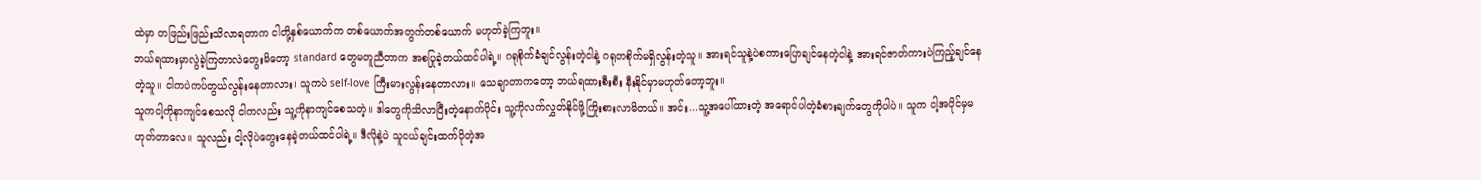ထဲမှာ တဖြည်းဖြည်းသိလာရတာက ငါတို့နှစ်ယောက်က တစ်ယောက်အတွက်တစ်ယောက် မဟုတ်ခဲ့ကြဘူး။
ဘယ်ရထားမှာလွဲခဲ့ကြတာလဲတွေးမိတော့ standard တွေမတူညီတာက အစပြုခဲ့တယ်ထင်ပါရဲ့။ ဂရုစိုက်ခံချင်လွန်းတဲ့ငါနဲ့ ဂရုတစိုက်မရှိလွန်းတဲ့သူ။ အားရင်သူနဲ့ပဲစကားပြောချင်နေတဲ့ငါနဲ့ အားရင်ဇာတ်ကားပဲကြည့်ချင်နေတဲ့သူ။ ငါကပဲကပ်တွယ်လွန်းနေတာလား၊ သူကပဲ self-love ကြီးမားလွန်းနေတာလား။ သေချာတာကတော့ ဘယ်ရထားစီးစီး နီးနိုင်မှာမဟုတ်တော့ဘူး။
သူကငါ့ကိုနာကျင်စေသလို ငါကလည်း သူ့ကိုနာကျင်စေသတဲ့။ ဒါတွေကိုသိလာပြီးတဲ့နောက်ပိုင်း သူ့ကိုလက်လွှတ်နိုင်ဖို့ကြိုးစားလာမိတယ်။ အင်း...သူ့အပေါ်ထားတဲ့ အရောင်ပါတဲ့ခံစားချက်တွေကိုပါပဲ။ သူက ငါ့အပိုင်မှမဟုတ်တာလေ။ သူလည်း ငါ့လိုပဲတွေးနေခဲ့တယ်ထင်ပါရဲ့။ ဒီလိုနဲ့ပဲ သူငယ်ချင်းထက်ပိုတဲ့အ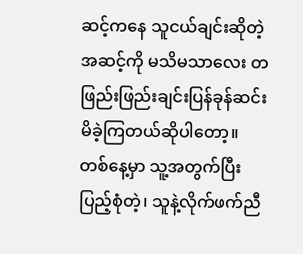ဆင့်ကနေ သူငယ်ချင်းဆိုတဲ့အဆင့်ကို မသိမသာလေး တဖြည်းဖြည်းချင်းပြန်ခုန်ဆင်းမိခဲ့ကြတယ်ဆိုပါတော့။
တစ်နေ့မှာ သူ့အတွက်ပြီးပြည့်စုံတဲ့၊ သူနဲ့လိုက်ဖက်ညီ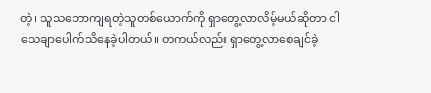တဲ့၊ သူသဘောကျရတဲ့သူတစ်ယောက်ကို ရှာတွေ့လာလိမ့်မယ်ဆိုတာ ငါသေချာပေါက်သိနေခဲ့ပါတယ်။ တကယ်လည်း ရှာတွေ့လာစေချင်ခဲ့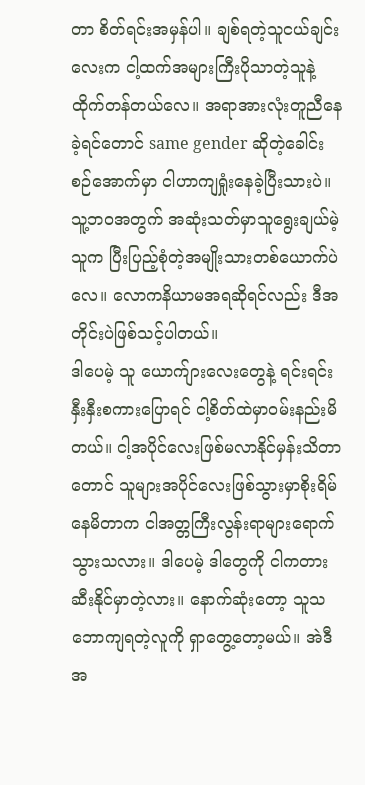တာ စိတ်ရင်းအမှန်ပါ။ ချစ်ရတဲ့သူငယ်ချင်းလေးက ငါ့ထက်အများကြီးပိုသာတဲ့သူနဲ့ ထိုက်တန်တယ်လေ။ အရာအားလုံးတူညီနေခဲ့ရင်တောင် same gender ဆိုတဲ့ခေါင်းစဉ်အောက်မှာ ငါဟာကျရှုံးနေခဲ့ပြီးသားပဲ။ သူ့ဘဝအတွက် အဆုံးသတ်မှာသူရွေးချယ်မဲ့သူက ပြီးပြည့်စုံတဲ့အမျိုးသားတစ်ယောက်ပဲလေ။ လောကနိယာမအရဆိုရင်လည်း ဒီအတိုင်းပဲဖြစ်သင့်ပါတယ်။
ဒါပေမဲ့ သူ ယောက်ျားလေးတွေနဲ့ ရင်းရင်းနှီးနှီးစကားပြောရင် ငါ့စိတ်ထဲမှာဝမ်းနည်းမိတယ်။ ငါ့အပိုင်လေးဖြစ်မလာနိုင်မှန်းသိတာတောင် သူများအပိုင်လေးဖြစ်သွားမှာစိုးရိမ်နေမိတာက ငါအတ္တကြီးလွန်းရာများရောက်သွားသလား။ ဒါပေမဲ့ ဒါတွေကို ငါကတားဆီးနိုင်မှာတဲ့လား။ နောက်ဆုံးတော့ သူသဘောကျရတဲ့လူကို ရှာတွေ့တော့မယ်။ အဲဒီအ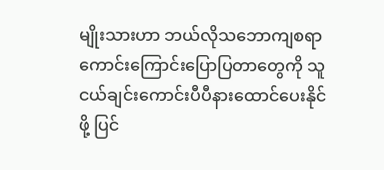မျိုးသားဟာ ဘယ်လိုသဘောကျစရာကောင်းကြောင်းပြောပြတာတွေကို သူငယ်ချင်းကောင်းပီပီနားထောင်ပေးနိုင်ဖို့ ပြင်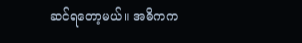ဆင်ရတော့မယ်။ အဓိကက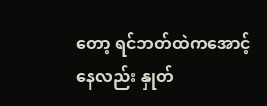တော့ ရင်ဘတ်ထဲကအောင့်နေလည်း နှုတ်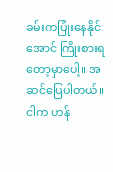ခမ်းကပြုံးနေနိုင်အောင် ကြိုးစားရတော့မှာပေါ့။ အဆင်ပြေပါတယ်။ ငါက ဟန်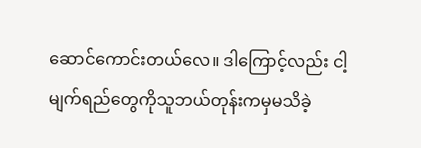ဆောင်ကောင်းတယ်လေ။ ဒါကြောင့်လည်း ငါ့မျက်ရည်တွေကိုသူဘယ်တုန်းကမှမသိခဲ့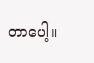တာပေါ့။